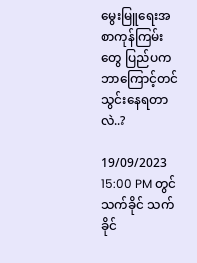မွေးမြူရေးအစာကုန်ကြမ်းတွေ ပြည်ပက ဘာကြောင့်တင်သွင်းနေရတာလဲ..?

19/09/2023 15:00 PM တွင် သက်ခိုင် သက်ခိုင်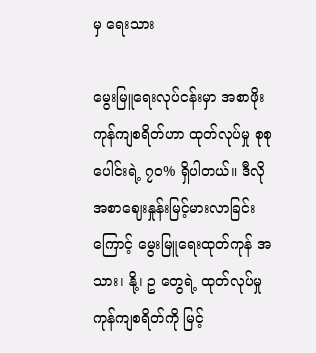မှ ရေးသား

မွေးမြူရေးလုပ်ငန်းမှာ အစာဖိုးကုန်ကျစရိတ်ဟာ ထုတ်လုပ်မှု စုစုပေါင်းရဲ့ ၇၀% ရှိပါတယ်။ ဒီလို အစာဈေးနှုန်းမြင့်မားလာခြင်းကြောင့် မွေးမြူရေးထုတ်ကုန် အသား၊ နို့၊ ဥ တွေရဲ့ ထုတ်လုပ်မှု ကုန်ကျစရိတ်ကို မြင့်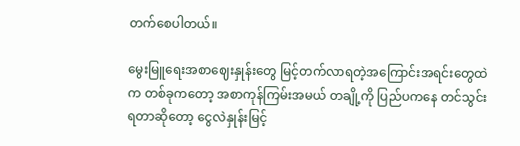တက်စေပါတယ်။

မွေးမြူရေးအစာဈေးနှုန်းတွေ မြင့်တက်လာရတဲ့အကြောင်းအရင်းတွေထဲက တစ်ခုကတော့ အစာကုန်ကြမ်းအမယ် တချို့ကို ပြည်ပကနေ တင်သွင်းရတာဆိုတော့ ငွေလဲနှုန်းမြင့်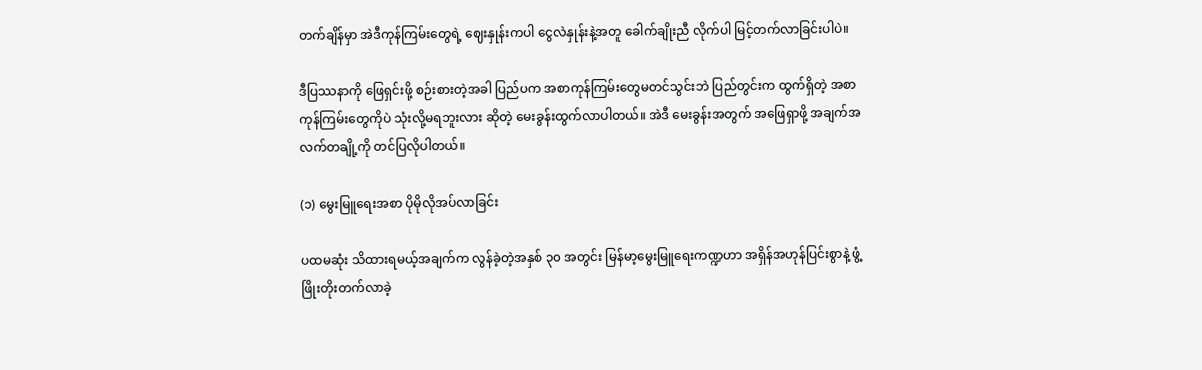တက်ချိန်မှာ အဲဒီကုန်ကြမ်းတွေရဲ့ ဈေးနှုန်းကပါ ငွေလဲနှုန်းနဲ့အတူ ခေါက်ချိုးညီ လိုက်ပါ မြင့်တက်လာခြင်းပါပဲ။

ဒီပြဿနာကို ဖြေရှင်းဖို့ စဉ်းစားတဲ့အခါ ပြည်ပက အစာကုန်ကြမ်းတွေမတင်သွင်းဘဲ ပြည်တွင်းက ထွက်ရှိတဲ့ အစာကုန်ကြမ်းတွေကိုပဲ သုံးလို့မရဘူးလား ဆိုတဲ့ မေးခွန်းထွက်လာပါတယ်။ အဲဒီ မေးခွန်းအတွက် အဖြေရှာဖို့ အချက်အလက်တချို့ကို တင်ပြလိုပါတယ်။

(၁) မွေးမြူရေးအစာ ပိုမိုလိုအပ်လာခြင်း

ပထမဆုံး သိထားရမယ့်အချက်က လွန်ခဲ့တဲ့အနှစ် ၃၀ အတွင်း မြန်မာ့မွေးမြူရေးကဏ္ဍဟာ အရှိန်အဟုန်ပြင်းစွာနဲ့ ဖွံ့ဖြိုးတိုးတက်လာခဲ့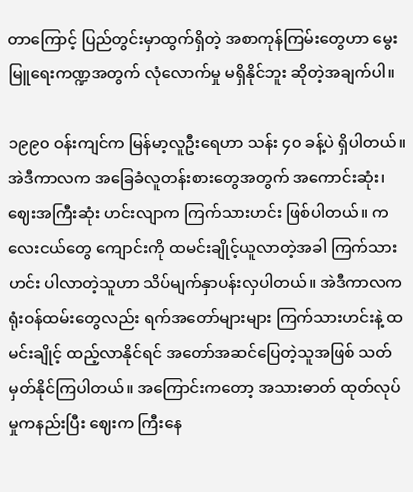တာကြောင့် ပြည်တွင်းမှာထွက်ရှိတဲ့ အစာကုန်ကြမ်းတွေဟာ မွေးမြူရေးကဏ္ဍအတွက် လုံလောက်မှု မရှိနိုင်ဘူး ဆိုတဲ့အချက်ပါ။

၁၉၉၀ ဝန်းကျင်က မြန်မာ့လူဦးရေဟာ သန်း ၄၀ ခန့်ပဲ ရှိပါတယ်။ အဲဒီကာလက အခြေခံလူတန်းစားတွေအတွက် အကောင်းဆုံး၊ ဈေးအကြီးဆုံး ဟင်းလျာက ကြက်သားဟင်း ဖြစ်ပါတယ်။ ကလေးငယ်တွေ ကျောင်းကို ထမင်းချိုင့်ယူလာတဲ့အခါ ကြက်သားဟင်း ပါလာတဲ့သူဟာ သိပ်မျက်နှာပန်းလှပါတယ်။ အဲဒီကာလက ရုံးဝန်ထမ်းတွေလည်း ရက်အတော်များများ ကြက်သားဟင်းနဲ့ ထမင်းချိုင့် ထည့်လာနိုင်ရင် အတော်အဆင်ပြေတဲ့သူအဖြစ် သတ်မှတ်နိုင်ကြပါတယ်။ အကြောင်းကတော့ အသားဓာတ် ထုတ်လုပ်မှုကနည်းပြီး ဈေးက ကြီးနေ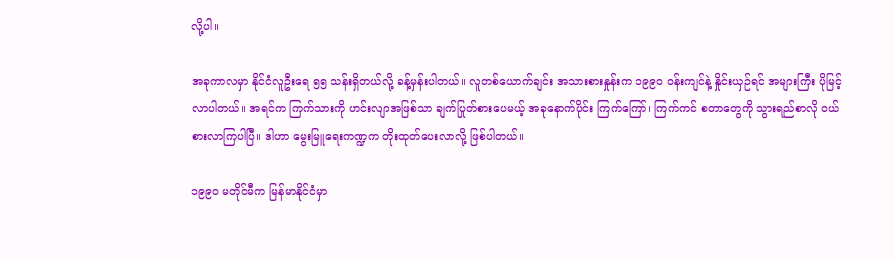လို့ပါ။

အခုကာလမှာ နိုင်ငံလူဦးရေ ၅၅ သန်းရှိတယ်လို့ ခန့်မှန်းပါတယ်။ လူတစ်ယောက်ချင်း အသားစားနှုန်းက ၁၉၉၀ ဝန်းကျင်နဲ့ နှိုင်းယှဉ်ရင် အများကြီး ပိုမြင့်လာပါတယ်။ အရင်က ကြက်သားကို ဟင်းလျာအဖြစ်သာ ချက်ပြုတ်စားပေမယ့် အခုနောက်ပိုင်း ကြက်ကြော်၊ ကြက်ကင် စတာတွေကို သွားရည်စာလို ဝယ်စားလာကြပါပြီ။ ဒါဟာ မွေးမြူရေးကဏ္ဍက တိုးထုတ်ပေးလာလို့ ဖြစ်ပါတယ်။

၁၉၉၀ မတိုင်မီက မြန်မာနိုင်ငံမှာ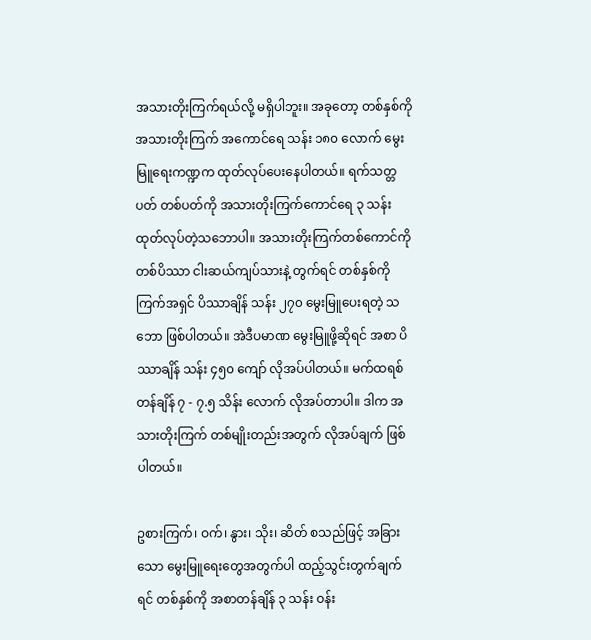အသားတိုးကြက်ရယ်လို့ မရှိပါဘူး။ အခုတော့ တစ်နှစ်ကို အသားတိုးကြက် အကောင်ရေ သန်း ၁၈၀ လောက် မွေးမြူရေးကဏ္ဍက ထုတ်လုပ်ပေးနေပါတယ်။ ရက်သတ္တပတ် တစ်ပတ်ကို အသားတိုးကြက်ကောင်ရေ ၃ သန်း ထုတ်လုပ်တဲ့သဘောပါ။ အသားတိုးကြက်တစ်ကောင်ကို တစ်ပိဿာ ငါးဆယ်ကျပ်သားနဲ့ တွက်ရင် တစ်နှစ်ကို ကြက်အရှင် ပိဿာချိန် သန်း ၂၇၀ မွေးမြူပေးရတဲ့ သဘော ဖြစ်ပါတယ်။ အဲဒီပမာဏ မွေးမြူဖို့ဆိုရင် အစာ ပိဿာချိန် သန်း ၄၅၀ ကျော် လိုအပ်ပါတယ်။ မက်ထရစ်တန်ချိန် ၇ - ၇.၅ သိန်း လောက် လိုအပ်တာပါ။ ဒါက အသားတိုးကြက် တစ်မျိုးတည်းအတွက် လိုအပ်ချက် ဖြစ်ပါတယ်။

ဥစားကြက်၊ ဝက်၊ နွား၊ သိုး၊ ဆိတ် စသည်ဖြင့် အခြားသော မွေးမြူရေးတွေအတွက်ပါ ထည့်သွင်းတွက်ချက်ရင် တစ်နှစ်ကို အစာတန်ချိန် ၃ သန်း ဝန်း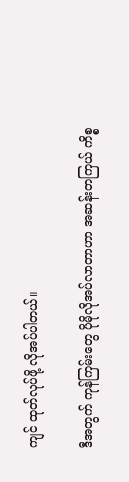ကျင် ထုတ်လုပ်ဖို့ လိုအပ်ပါတယ်။

ဒီအတွက် ကုန်ကြမ်းတွေ ပိုမိုလိုအပ်လာတာဟာ အဆန်းတကြယ် ကိစ္စ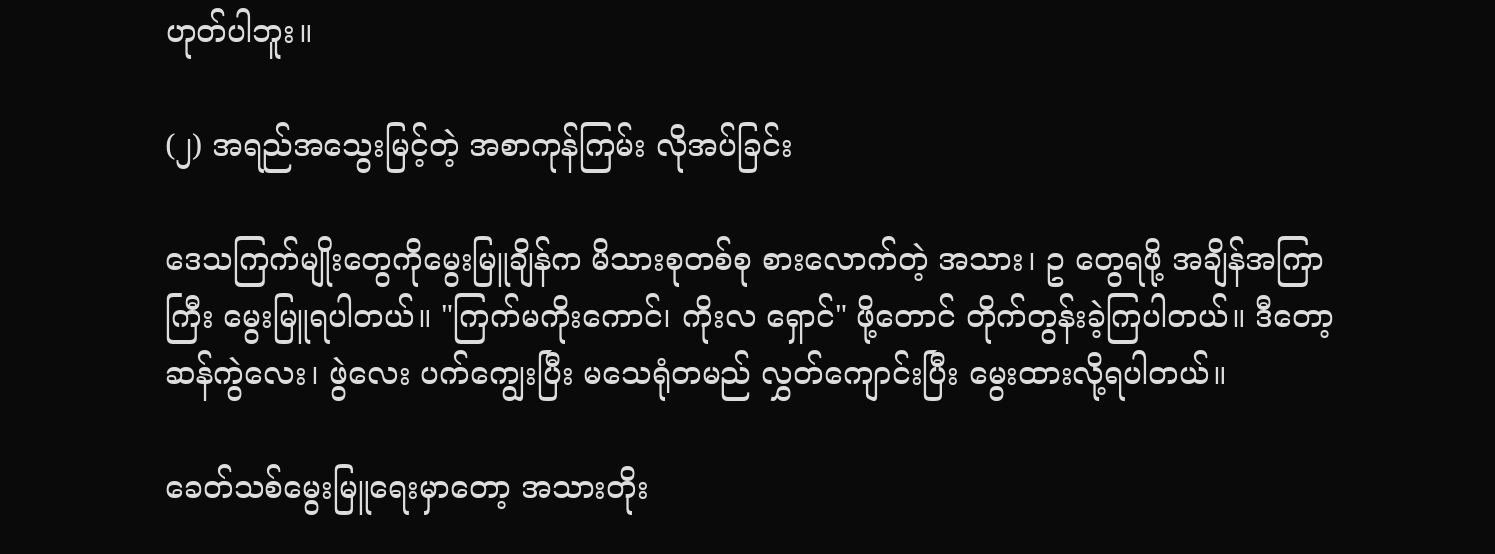ဟုတ်ပါဘူး။

(၂) အရည်အသွေးမြင့်တဲ့ အစာကုန်ကြမ်း လိုအပ်ခြင်း

ဒေသကြက်မျိုးတွေကိုမွေးမြူချိန်က မိသားစုတစ်စု စားလောက်တဲ့ အသား၊ ဥ တွေရဖို့ အချိန်အကြာကြီး မွေးမြူရပါတယ်။ "ကြက်မကိုးကောင်၊ ကိုးလ ရှောင်" ဖို့တောင် တိုက်တွန်းခဲ့ကြပါတယ်။ ဒီတော့ ဆန်ကွဲလေး၊ ဖွဲလေး ပက်ကျွေးပြီး မသေရုံတမည် လွှတ်ကျောင်းပြီး မွေးထားလို့ရပါတယ်။

ခေတ်သစ်မွေးမြူရေးမှာတော့ အသားတိုး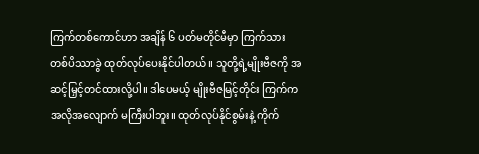ကြက်တစ်ကောင်ဟာ အချိန် ၆ ပတ်မတိုင်မီမှာ ကြက်သား တစ်ပိဿာခွဲ ထုတ်လုပ်ပေးနိုင်ပါတယ်။ သူတို့ရဲ့မျိုးဗီဇကို အဆင့်မြှင့်တင်ထားလို့ပါ။ ဒါပေမယ့် မျိုးဗီဇမြင့်တိုင်း ကြက်က အလိုအလျောက် မကြီးပါဘူး။ ထုတ်လုပ်နိုင်စွမ်းနဲ့ ကိုက်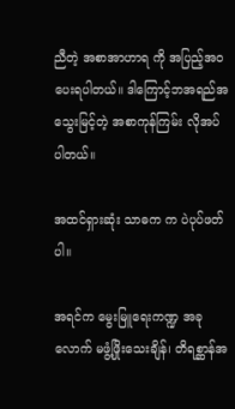ညီတဲ့ အစာအာဟာရ ကို အပြည့်အဝ ပေးရပါတယ်။ ဒါကြောင့်ဘအရည်အသွေးမြင့်တဲ့ အစာကုန်ကြမ်း လိုအပ်ပါတယ်။

အထင်ရှားဆုံး သာဓက က ပဲပုပ်ဖတ်ပါ။

အရင်က မွေးမြူရေးကဏ္ဍ အခုလောက် မဖွံ့ဖြိုးသေးချိန်၊ တိရစ္ဆာန်အ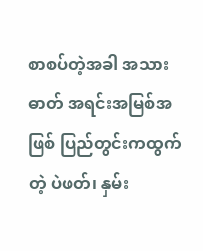စာစပ်တဲ့အခါ အသားဓာတ် အရင်းအမြစ်အဖြစ် ပြည်တွင်းကထွက်တဲ့ ပဲဖတ်၊ နှမ်း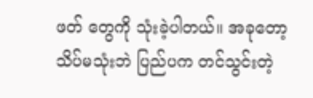ဖတ် တွေကို သုံးခဲ့ပါတယ်။ အခုတော့ သိပ်မသုံးဘဲ ပြည်ပက တင်သွင်းတဲ့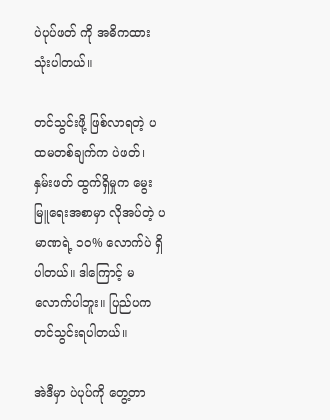ပဲပုပ်ဖတ် ကို အဓိကထား သုံးပါတယ်။

တင်သွင်းဖို့ ဖြစ်လာရတဲ့ ပထမတစ်ချက်က ပဲဖတ်၊ နှမ်းဖတ် ထွက်ရှိမှုက မွေးမြူရေးအစာမှာ လိုအပ်တဲ့ ပမာဏရဲ့ ၁၀% လောက်ပဲ ရှိပါတယ်။ ဒါကြောင့် မလောက်ပါဘူး။ ပြည်ပက တင်သွင်းရပါတယ်။

အဲဒီမှာ ပဲပုပ်ကို တွေ့တာ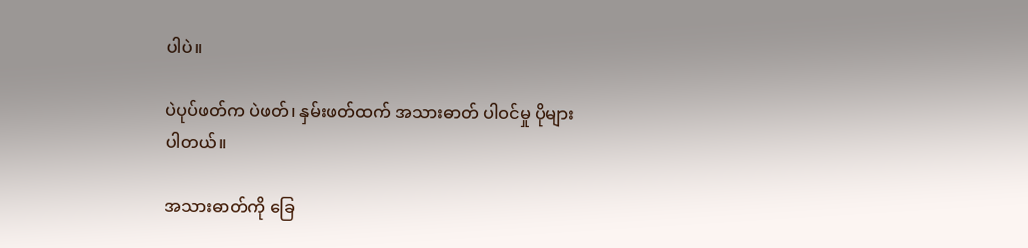ပါပဲ။

ပဲပုပ်ဖတ်က ပဲဖတ်၊ နှမ်းဖတ်ထက် အသားဓာတ် ပါဝင်မှု ပိုများပါတယ်။

အသားဓာတ်ကို ခြေ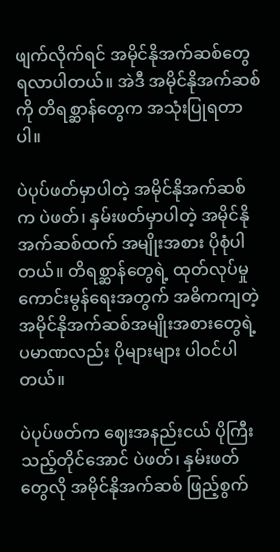ဖျက်လိုက်ရင် အမိုင်နိုအက်ဆစ်တွေ ရလာပါတယ်။ အဲဒီ အမိုင်နိုအက်ဆစ်ကို တိရစ္ဆာန်တွေက အသုံးပြုရတာပါ။

ပဲပုပ်ဖတ်မှာပါတဲ့ အမိုင်နိုအက်ဆစ်က ပဲဖတ်၊ နှမ်းဖတ်မှာပါတဲ့ အမိုင်နိုအက်ဆစ်ထက် အမျိုးအစား ပိုစုံပါတယ်။ တိရစ္ဆာန်တွေရဲ့ ထုတ်လုပ်မှုကောင်းမွန်ရေးအတွက် အဓိကကျတဲ့ အမိုင်နိုအက်ဆစ်အမျိုးအစားတွေရဲ့ ပမာဏလည်း ပိုများများ ပါဝင်ပါတယ်။

ပဲပုပ်ဖတ်က ဈေးအနည်းငယ် ပိုကြီးသည့်တိုင်အောင် ပဲဖတ်၊ နှမ်းဖတ်တွေလို အမိုင်နိုအက်ဆစ် ဖြည့်စွက်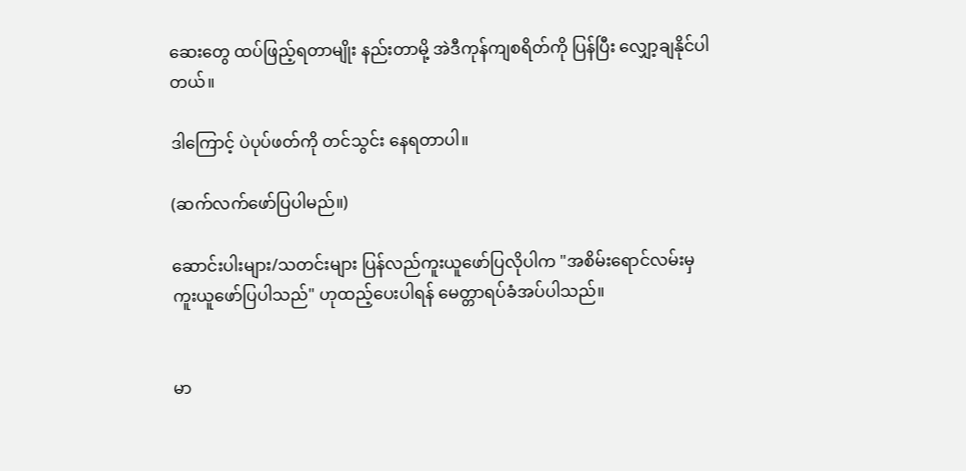ဆေးတွေ ထပ်‌ဖြည့်ရတာမျိုး နည်းတာမို့ အဲဒီကုန်ကျစရိတ်ကို ပြန်ပြီး လျှော့ချနိုင်ပါတယ်။

ဒါကြောင့် ပဲပုပ်ဖတ်ကို တင်သွင်း နေရတာပါ။

(ဆက်လက်ဖော်ပြပါမည်။)

ဆောင်းပါးများ/သတင်းများ ပြန်လည်ကူးယူဖော်ပြလိုပါက "အစိမ်းရောင်လမ်းမှ ကူးယူဖော်ပြပါသည်" ဟုထည့်ပေးပါရန် မေတ္တာရပ်ခံအပ်ပါသည်။


မာ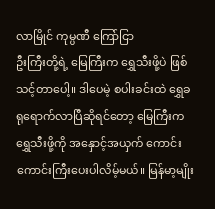လာမြိုင် ကုမ္ပဏီ ကြော်ငြာ
ဦးကြီးတို့ရဲ့ မြေကြီးက ရွှေသီးဖို့ပဲ ဖြစ်သင့်တာပေါ့။ ဒါပေမဲ့ စပါးခင်းထဲ ရွှေခရုရောက်လာပြီဆိုရင်တော့ မြေကြီးက ရွှေသီးဖို့ကို အနှောင့်အယှက် ကောင်းကောင်းကြီးပေးပါလိမ့်မယ်။ မြန်မာ့မျိုး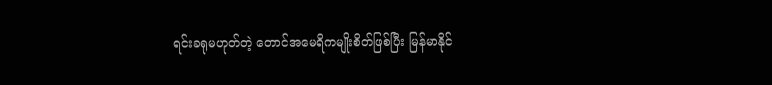ရင်းခရုမဟုတ်တဲ့ တောင်အမေရိကမျိုးစိတ်ဖြစ်ပြီး မြန်မာနိုင်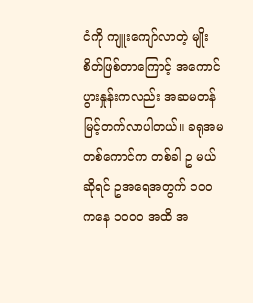ငံကို ကျူးကျော်လာတဲ့ မျိုးစိတ်ဖြစ်တာကြောင့် အကောင်ပွားနှုန်းကလည်း အဆမတန် မြင့်တက်လာပါတယ်။ ခရုအမ တစ်ကောင်က တစ်ခါ ဥ မယ်ဆိုရင် ဥအရေအတွက် ၁၀၀ ကနေ ၁၀၀၀ အထိ အ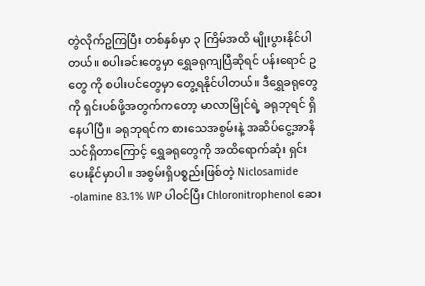တွဲလိုက်ဥကြပြီး တစ်နှစ်မှာ ၃ ကြိမ်အထိ မျိုးပွားနိုင်ပါတယ်။ စပါးခင်းတွေမှာ ရွှေခရုကျပြီဆိုရင် ပန်းရောင် ဥ တွေ ကို စပါးပင်တွေမှာ တွေ့ရနိုင်ပါတယ်။ ဒီရွှေခရုတွေကို ရှင်းပစ်ဖို့အတွက်ကတော့ မာလာမြိုင်ရဲ့ ခရုဘုရင် ရှိနေပါပြီ။ ခရုဘုရင်က စားသေအစွမ်းနဲ့ အဆိပ်ငွေ့အာနိသင်ရှိတာကြောင့် ရွှေခရုတွေကို အထိရောက်ဆုံး ရှင်းပေးနိုင်မှာပါ။ အစွမ်းရှိပစ္စည်းဖြစ်တဲ့ Niclosamide -olamine 83.1% WP ပါဝင်ပြီး Chloronitrophenol ဆေး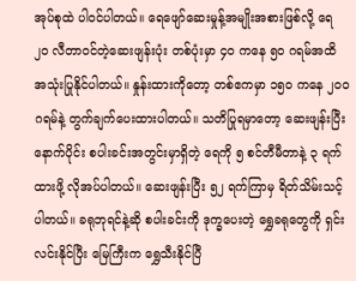အုပ်စုထဲ ပါဝင်ပါတယ်။ ရေဖျော်ဆေးမှုန့်အမျိုးအစားဖြစ်လို့ ရေ ၂၀ လီတာဝင်တဲ့ဆေးဖျန်းပုံး တစ်ပုံးမှာ ၄၀ ကနေ ၅၀ ဂရမ်အထိ အသုံးပြုနိုင်ပါတယ်။ နှုန်းထားကိုတော့ တစ်ဧကမှာ ၁၅၀ ကနေ ၂၀၀ ဂရမ်နဲ့ တွက်ချက်ပေးထားပါတယ်။ သတိပြုရမှာတော့ ဆေးဖျန်းပြီးနောက်ပိုင်း စပါးခင်းအတွင်းမှာရှိတဲ့ ရေကို ၅ စင်တီမီတာနဲ့ ၃ ရက်ထားဖို့ လိုအပ်ပါတယ်။ ဆေးဖျန်းပြီး ၅၂ ရက်ကြာမှ ရိတ်သိမ်းသင့်ပါတယ်။ ခရုဘုရင်နဲ့ဆို စပါးခင်းကို ဒုက္ခပေးတဲ့ ရွှေခရုတွေကို ရှင်းလင်းနိုင်ပြီး မြေကြီးက ရွှေသီးနိုင်ပြီ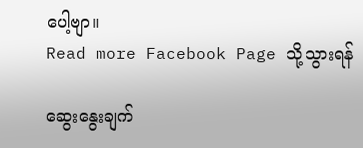ပေါ့ဗျာ။
Read more Facebook Page သို့သွားရန်

ဆွေးနွေးချက်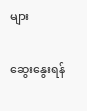များ

ဆွေးနွေးရန်